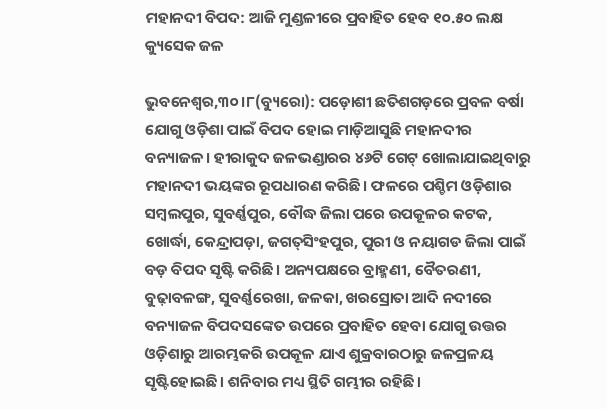ମହାନଦୀ ବିପଦ: ଆଜି ମୁଣ୍ଡଳୀରେ ପ୍ରବାହିତ ହେବ ୧୦.୫୦ ଲକ୍ଷ କ୍ୟୁସେକ ଜଳ

ଭୁବନେଶ୍ୱର,୩୦।୮(ବ୍ୟୁରୋ): ପଡ଼ୋଶୀ ଛତିଶଗଡ଼ରେ ପ୍ରବଳ ବର୍ଷା ଯୋଗୁ ଓଡ଼ିଶା ପାଇଁ ବିପଦ ହୋଇ ମାଡ଼ିଆସୁଛି ମହାନଦୀର ବନ୍ୟାଜଳ। ହୀରାକୁଦ ଜଳଭଣ୍ଡାରର ୪୬ଟି ଗେଟ୍‌ ଖୋଲାଯାଇଥିବାରୁ ମହାନଦୀ ଭୟଙ୍କର ରୂପଧାରଣ କରିଛି। ଫଳରେ ପଶ୍ଚିମ ଓଡ଼ିଶାର ସମ୍ବଲପୁର, ସୁବର୍ଣ୍ଣପୁର, ବୌଦ୍ଧ ଜିଲା ପରେ ଉପକୂଳର କଟକ, ଖୋର୍ଦ୍ଧା, କେନ୍ଦ୍ରାପଡ଼ା, ଜଗତ୍‌ସିଂହପୁର, ପୁରୀ ଓ ନୟାଗଡ ଜିଲା ପାଇଁ ବଡ଼ ବିପଦ ସୃଷ୍ଟି କରିଛି। ଅନ୍ୟପକ୍ଷରେ ବ୍ରାହ୍ମଣୀ, ବୈତରଣୀ, ବୁଢ଼ାବଳଙ୍ଗ, ସୁବର୍ଣ୍ଣରେଖା, ଜଳକା, ଖରସ୍ରୋତା ଆଦି ନଦୀରେ ବନ୍ୟାଜଳ ବିପଦସଙ୍କେତ ଉପରେ ପ୍ରବାହିତ ହେବା ଯୋଗୁ ଉତ୍ତର ଓଡ଼ିଶାରୁ ଆରମ୍ଭକରି ଉପକୂଳ ଯାଏ ଶୁକ୍ରବାରଠାରୁ ଜଳପ୍ରଳୟ ସୃଷ୍ଟିହୋଇଛି। ଶନିବାର ମଧ୍ୟ ସ୍ଥିତି ଗମ୍ଭୀର ରହିଛି।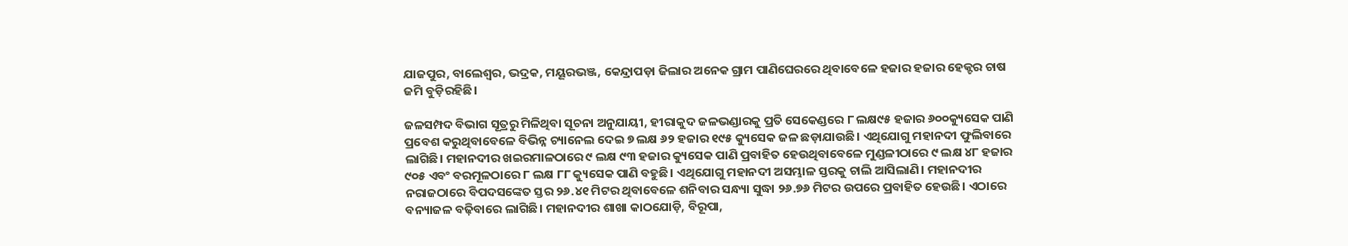ଯାଜପୁର, ବାଲେଶ୍ୱର, ଭଦ୍ରକ, ମୟୂରଭଞ୍ଜ, କେନ୍ଦ୍ରାପଡ଼ା ଜିଲାର ଅନେକ ଗ୍ରାମ ପାଣିଘେରରେ ଥିବାବେଳେ ହଜାର ହଜାର ହେକ୍ଟର ଚାଷ ଜମି ବୁଡ଼ିରହିଛି।

ଜଳସମ୍ପଦ ବିଭାଗ ସୂତ୍ରରୁ ମିଳିଥିବା ସୂଚନା ଅନୁଯାୟୀ, ହୀରାକୁଦ ଜଳଭଣ୍ଡାରକୁ ପ୍ରତି ସେକେଣ୍ଡରେ ୮ ଲକ୍ଷ୯୫ ହଜାର ୬୦୦କ୍ୟୁସେକ ପାଣି ପ୍ରବେଶ କରୁଥିବାବେଳେ ବିଭିନ୍ନ ଚ୍ୟାନେଲ ଦେଇ ୭ ଲକ୍ଷ ୬୨ ହଜାର ୧୯୫ କ୍ୟୁସେକ ଜଳ ଛଡ଼ାଯାଉଛି। ଏଥିଯୋଗୁ ମହାନଦୀ ଫୁଲିବାରେ ଲାଗିଛି। ମହାନଦୀର ଖଇରମାଳଠାରେ ୯ ଲକ୍ଷ ୯୩ ହଜାର କ୍ୟୁସେକ ପାଣି ପ୍ରବାହିତ ହେଉଥିବାବେଳେ ମୁଣ୍ଡଳୀଠାରେ ୯ ଲକ୍ଷ ୪୮ ହଜାର ୯୦୫ ଏବଂ ବରମୂଳଠାରେ ୮ ଲକ୍ଷ ୮୮ କ୍ୟୁସେକ ପାଣି ବହୁଛି। ଏଥିଯୋଗୁ ମହାନଦୀ ଅସମ୍ଭାଳ ସ୍ତରକୁ ଚାଲି ଆସିଲାଣି। ମହାନଦୀର ନରାଜଠାରେ ବିପଦସଙ୍କେତ ସ୍ତର ୨୬.୪୧ ମିଟର ଥିବାବେଳେ ଶନିବାର ସନ୍ଧ୍ୟା ସୁଦ୍ଧା ୨୬.୭୬ ମିଟର ଉପରେ ପ୍ରବାହିତ ହେଉଛି। ଏଠାରେ ବନ୍ୟାଜଳ ବଢ଼ିବାରେ ଲାଗିଛି। ମହାନଦୀର ଶାଖା କାଠଯୋଡ଼ି, ବିରୂପା,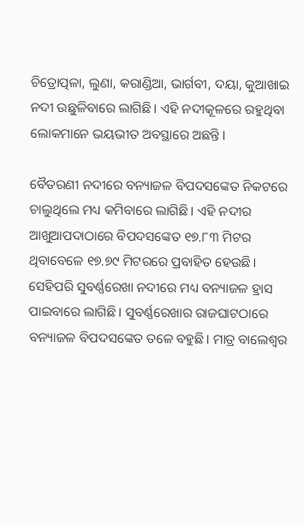ଚିତ୍ରୋତ୍ପଳା, ଲୁଣା, କରାଣ୍ଡିଆ, ଭାର୍ଗବୀ, ଦୟା, କୁଆଖାଇ ନଦୀ ଉଛୁଳିବାରେ ଲାଗିଛି। ଏହି ନଦୀକୂଳରେ ରହୁଥିବା ଲୋକମାନେ ଭୟଭୀତ ଅବସ୍ଥାରେ ଅଛନ୍ତି।

ବୈତରଣୀ ନଦୀରେ ବନ୍ୟାଜଳ ବିପଦସଙ୍କେତ ନିକଟରେ ଚାଲୁଥିଲେ ମଧ୍ୟ କମିବାରେ ଲାଗିଛି। ଏହି ନଦୀର ଆଖୁଆପଦାଠାରେ ବିପଦସଙ୍କେତ ୧୭.୮୩ ମିଟର ଥିବାବେଳେ ୧୭.୭୯ ମିଟରରେ ପ୍ରବାହିତ ହେଉଛି। ସେହିପରି ସୁବର୍ଣ୍ଣରେଖା ନଦୀରେ ମଧ୍ୟ ବନ୍ୟାଜଳ ହ୍ରାସ ପାଇବାରେ ଲାଗିଛି। ସୁବର୍ଣ୍ଣରେଖାର ରାଜଘାଟଠାରେ ବନ୍ୟାଜଳ ବିପଦସଙ୍କେତ ତଳେ ବହୁଛି। ମାତ୍ର ବାଲେଶ୍ୱର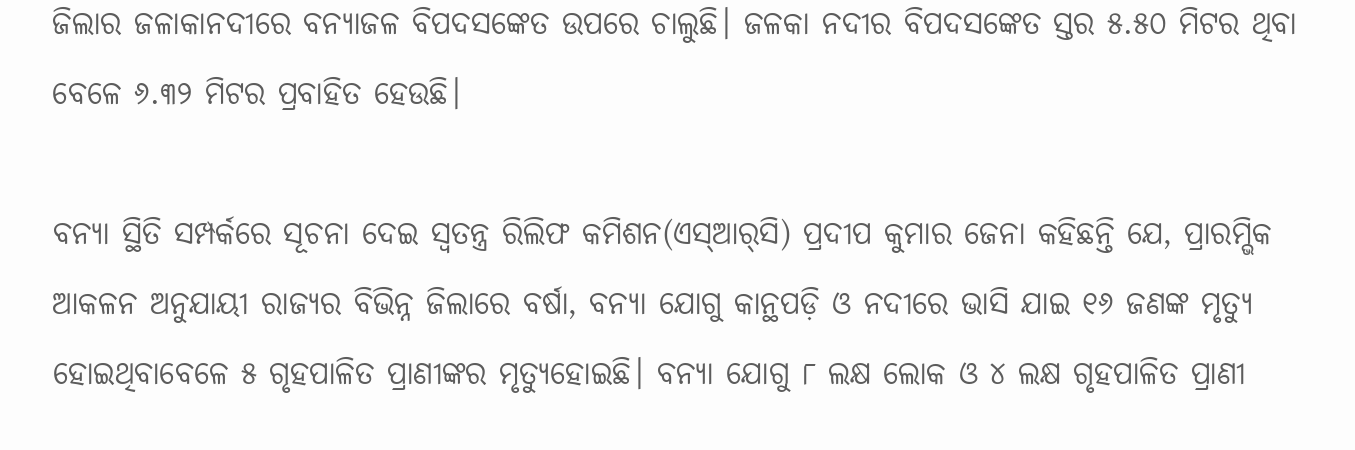ଜିଲାର ଜଳାକାନଦୀରେ ବନ୍ୟାଜଳ ବିପଦସଙ୍କେତ ଉପରେ ଚାଲୁଛି। ଜଳକା ନଦୀର ବିପଦସଙ୍କେତ ସ୍ତର ୫.୫୦ ମିଟର ଥିବା ବେଳେ ୬.୩୨ ମିଟର ପ୍ରବାହିତ ହେଉଛି।

ବନ୍ୟା ସ୍ଥିତି ସମ୍ପର୍କରେ ସୂଚନା ଦେଇ ସ୍ବତନ୍ତ୍ର ରିଲିଫ କମିଶନ(ଏସ୍‌ଆର୍‌ସି) ପ୍ରଦୀପ କୁମାର ଜେନା କହିଛନ୍ତି ଯେ, ପ୍ରାରମ୍ଭିକ ଆକଳନ ଅନୁଯାୟୀ ରାଜ୍ୟର ବିଭିନ୍ନ ଜିଲାରେ ବର୍ଷା, ବନ୍ୟା ଯୋଗୁ କାନ୍ଥପଡ଼ି ଓ ନଦୀରେ ଭାସି ଯାଇ ୧୬ ଜଣଙ୍କ ମୃତ୍ୟୁ ହୋଇଥିବାବେଳେ ୫ ଗୃହପାଳିତ ପ୍ରାଣୀଙ୍କର ମୃତ୍ୟୁହୋଇଛି। ବନ୍ୟା ଯୋଗୁ ୮ ଲକ୍ଷ ଲୋକ ଓ ୪ ଲକ୍ଷ ଗୃହପାଳିତ ପ୍ରାଣୀ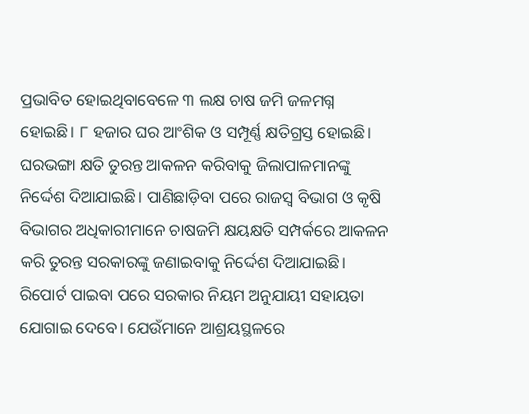ପ୍ରଭାବିତ ହୋଇଥିବାବେଳେ ୩ ଲକ୍ଷ ଚାଷ ଜମି ଜଳମଗ୍ନ ହୋଇଛି। ୮ ହଜାର ଘର ଆଂଶିକ ଓ ସମ୍ପୂର୍ଣ୍ଣ କ୍ଷତିଗ୍ରସ୍ତ ହୋଇଛି। ଘରଭଙ୍ଗା କ୍ଷତି ତୁରନ୍ତ ଆକଳନ କରିବାକୁ ଜିଲାପାଳମାନଙ୍କୁ ନିର୍ଦ୍ଦେଶ ଦିଆଯାଇଛି। ପାଣିଛାଡ଼ିବା ପରେ ରାଜସ୍ବ ବିଭାଗ ଓ କୃଷି ବିଭାଗର ଅଧିକାରୀମାନେ ଚାଷଜମି କ୍ଷୟକ୍ଷତି ସମ୍ପର୍କରେ ଆକଳନ କରି ତୁରନ୍ତ ସରକାରଙ୍କୁ ଜଣାଇବାକୁ ନିର୍ଦ୍ଦେଶ ଦିଆଯାଇଛି। ରିପୋର୍ଟ ପାଇବା ପରେ ସରକାର ନିୟମ ଅନୁଯାୟୀ ସହାୟତା ଯୋଗାଇ ଦେବେ। ଯେଉଁମାନେ ଆଶ୍ରୟସ୍ଥଳରେ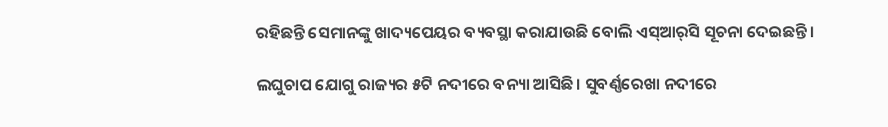ରହିଛନ୍ତି ସେମାନଙ୍କୁ ଖାଦ୍ୟପେୟର ବ୍ୟବସ୍ଥା କରାଯାଉଛି ବୋଲି ଏସ୍‌ଆର୍‌ସି ସୂଚନା ଦେଇଛନ୍ତି।

ଲଘୁଚାପ ଯୋଗୁ ରାଜ୍ୟର ୫ଟି ନଦୀରେ ବନ୍ୟା ଆସିଛି। ସୁବର୍ଣ୍ଣରେଖା ନଦୀରେ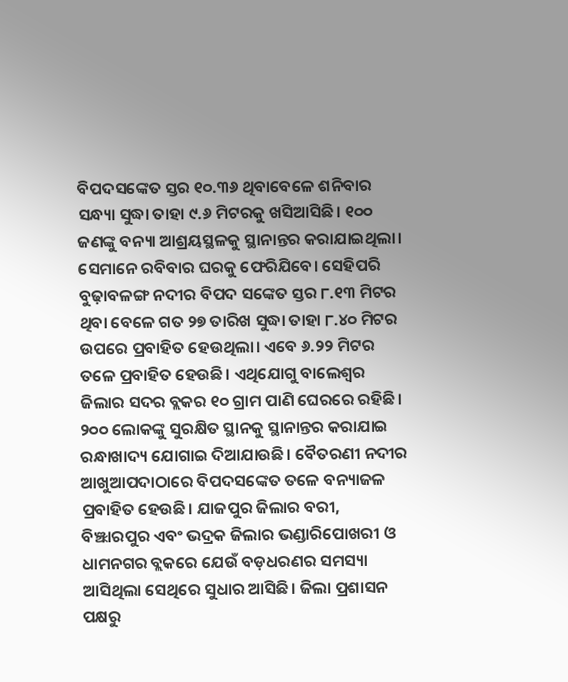ବିପଦସଙ୍କେତ ସ୍ତର ୧୦.୩୬ ଥିବାବେଳେ ଶନିବାର ସନ୍ଧ୍ୟା ସୁଦ୍ଧା ତାହା ୯.୬ ମିଟରକୁ ଖସିଆସିଛି। ୧୦୦ ଜଣଙ୍କୁ ବନ୍ୟା ଆଶ୍ରୟସ୍ଥଳକୁ ସ୍ଥାନାନ୍ତର କରାଯାଇଥିଲା। ସେମାନେ ରବିବାର ଘରକୁ ଫେରିଯିବେ। ସେହିପରି ବୁଢ଼ାବଳଙ୍ଗ ନଦୀର ବିପଦ ସଙ୍କେତ ସ୍ତର ୮.୧୩ ମିଟର ଥିବା ବେଳେ ଗତ ୨୭ ତାରିଖ ସୁଦ୍ଧା ତାହା ୮.୪୦ ମିଟର ଉପରେ ପ୍ରବାହିତ ହେଉଥିଲା। ଏବେ ୬.୨୨ ମିଟର ତଳେ ପ୍ରବାହିତ ହେଉଛି। ଏଥିଯୋଗୁ ବାଲେଶ୍ୱର ଜିଲାର ସଦର ବ୍ଲକର ୧୦ ଗ୍ରାମ ପାଣି ଘେରରେ ରହିଛି। ୨୦୦ ଲୋକଙ୍କୁ ସୁରକ୍ଷିତ ସ୍ଥାନକୁ ସ୍ଥାନାନ୍ତର କରାଯାଇ ରନ୍ଧାଖାଦ୍ୟ ଯୋଗାଇ ଦିଆଯାଉଛି। ବୈତରଣୀ ନଦୀର ଆଖୁଆପଦାଠାରେ ବିପଦସଙ୍କେତ ତଳେ ବନ୍ୟାଜଳ ପ୍ରବାହିତ ହେଉଛି। ଯାଜପୁର ଜିଲାର ବରୀ, ବିଞ୍ଝାରପୁର ଏବଂ ଭଦ୍ରକ ଜିଲାର ଭଣ୍ଡାରିପୋଖରୀ ଓ ଧାମନଗର ବ୍ଲକରେ ଯେଉଁ ବଡ଼ଧରଣର ସମସ୍ୟା ଆସିଥିଲା ସେଥିରେ ସୁଧାର ଆସିଛି। ଜିଲା ପ୍ରଶାସନ ପକ୍ଷରୁ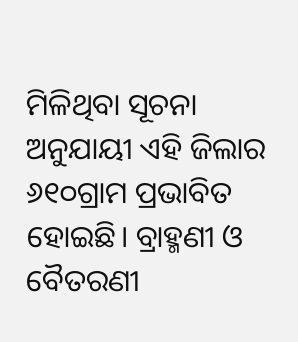ମିଳିଥିବା ସୂଚନା ଅନୁଯାୟୀ ଏହି ଜିଲାର ୬୧୦ଗ୍ରାମ ପ୍ରଭାବିତ ହୋଇଛି। ବ୍ରାହ୍ମଣୀ ଓ ବୈତରଣୀ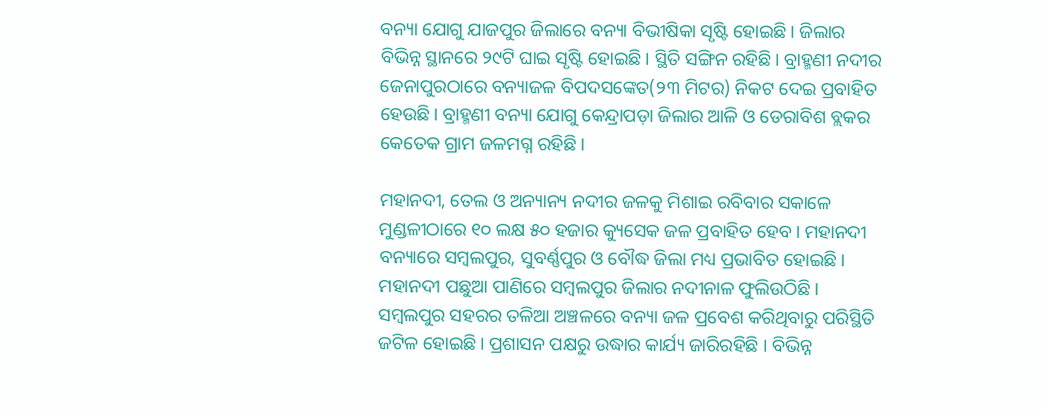ବନ୍ୟା ଯୋଗୁ ଯାଜପୁର ଜିଲାରେ ବନ୍ୟା ବିଭୀଷିକା ସୃଷ୍ଟି ହୋଇଛି। ଜିଲାର ବିଭିନ୍ନ ସ୍ଥାନରେ ୨୯ଟି ଘାଇ ସୃଷ୍ଟି ହୋଇଛି। ସ୍ଥିତି ସଙ୍ଗିନ ରହିଛି। ବ୍ରାହ୍ମଣୀ ନଦୀର ଜେନାପୁରଠାରେ ବନ୍ୟାଜଳ ବିପଦସଙ୍କେତ(୨୩ ମିଟର) ନିକଟ ଦେଇ ପ୍ରବାହିତ ହେଉଛି। ବ୍ରାହ୍ମଣୀ ବନ୍ୟା ଯୋଗୁ କେନ୍ଦ୍ରାପଡ଼ା ଜିଲାର ଆଳି ଓ ଡେରାବିଶ ବ୍ଲକର କେତେକ ଗ୍ରାମ ଜଳମଗ୍ନ ରହିଛି।

ମହାନଦୀ, ତେଲ ଓ ଅନ୍ୟାନ୍ୟ ନଦୀର ଜଳକୁ ମିଶାଇ ରବିବାର ସକାଳେ ମୁଣ୍ଡଳୀଠାରେ ୧୦ ଲକ୍ଷ ୫୦ ହଜାର କ୍ୟୁସେକ ଜଳ ପ୍ରବାହିତ ହେବ। ମହାନଦୀ ବନ୍ୟାରେ ସମ୍ବଲପୁର, ସୁବର୍ଣ୍ଣପୁର ଓ ବୌଦ୍ଧ ଜିଲା ମଧ୍ୟ ପ୍ରଭାବିତ ହୋଇଛି। ମହାନଦୀ ପଛୁଆ ପାଣିରେ ସମ୍ବଲପୁର ଜିଲାର ନଦୀନାଳ ଫୁଲିଉଠିଛି। ସମ୍ବଲପୁର ସହରର ତଳିଆ ଅଞ୍ଚଳରେ ବନ୍ୟା ଜଳ ପ୍ରବେଶ କରିଥିବାରୁ ପରିସ୍ଥିତି ଜଟିଳ ହୋଇଛି। ପ୍ରଶାସନ ପକ୍ଷରୁ ଉଦ୍ଧାର କାର୍ଯ୍ୟ ଜାରିରହିଛି । ବିଭିନ୍ନ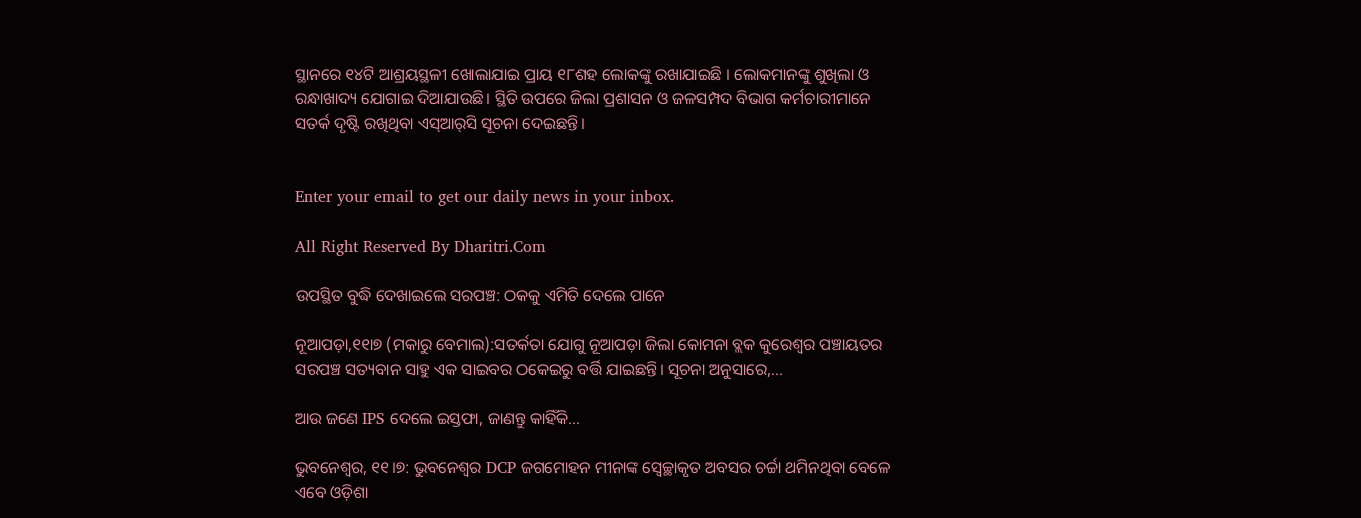ସ୍ଥାନରେ ୧୪ଟି ଆଶ୍ରୟସ୍ଥଳୀ ଖୋଲାଯାଇ ପ୍ରାୟ ୧୮ଶହ ଲୋକଙ୍କୁ ରଖାଯାଇଛି । ଲୋକମାନଙ୍କୁ ଶୁଖିଲା ଓ ରନ୍ଧାଖାଦ୍ୟ ଯୋଗାଇ ଦିଆଯାଉଛି। ସ୍ଥିତି ଉପରେ ଜିଲା ପ୍ରଶାସନ ଓ ଜଳସମ୍ପଦ ବିଭାଗ କର୍ମଚାରୀମାନେ ସତର୍କ ଦୃଷ୍ଟି ରଖିଥିବା ଏସ୍‌ଆର୍‌ସି ସୂଚନା ଦେଇଛନ୍ତି।


Enter your email to get our daily news in your inbox.

All Right Reserved By Dharitri.Com

ଉପସ୍ଥିତ ବୁଦ୍ଧି ଦେଖାଇଲେ ସରପଞ୍ଚ: ଠକକୁ ଏମିତି ଦେଲେ ପାନେ

ନୂଆପଡ଼ା,୧୧ା୭ (ମକାରୁ ବେମାଲ):ସତର୍କତା ଯୋଗୁ ନୂଆପଡ଼ା ଜିଲା କୋମନା ବ୍ଲକ କୁରେଶ୍ୱର ପଞ୍ଚାୟତର ସରପଞ୍ଚ ସତ୍ୟବାନ ସାହୁ ଏକ ସାଇବର ଠକେଇରୁ ବର୍ତ୍ତି ଯାଇଛନ୍ତି। ସୂଚନା ଅନୁସାରେ,…

ଆଉ ଜଣେ IPS ଦେଲେ ଇସ୍ତଫା, ଜାଣନ୍ତୁ କାହିଁକି…

ଭୁବନେଶ୍ୱର, ୧୧।୭: ଭୁବନେଶ୍ୱର DCP ଜଗମୋହନ ମୀନାଙ୍କ ସ୍ବେଚ୍ଛାକୃତ ଅବସର ଚର୍ଚ୍ଚା ଥମିନଥିବା ବେଳେ ଏବେ ଓଡ଼ିଶା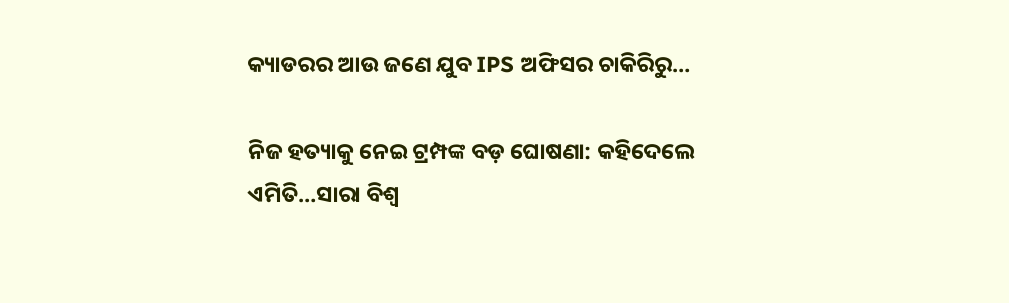କ୍ୟାଡରର ଆଉ ଜଣେ ଯୁବ IPS ଅଫିସର ଚାକିରିରୁ…

ନିଜ ହତ୍ୟାକୁ ନେଇ ଟ୍ରମ୍ପଙ୍କ ବଡ଼ ଘୋଷଣା: କହିଦେଲେ ଏମିତି…ସାରା ବିଶ୍ୱ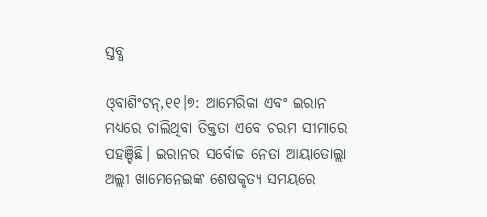ସ୍ତବ୍ଧ

ଓ୍‌ବାଶିଂଟନ୍‌,୧୧।୭: ଆମେରିକା ଏବଂ ଇରାନ ମଧ୍ୟରେ ଚାଲିଥିବା ତିକ୍ତତା ଏବେ ଚରମ ସୀମାରେ ପହଞ୍ଚିଛି। ଇରାନର ସର୍ବୋଚ୍ଚ ନେତା ଆୟାତୋଲ୍ଲା ଅଲ୍ଲୀ ଖାମେନେଇଙ୍କ ଶେଷକୃତ୍ୟ ସମୟରେ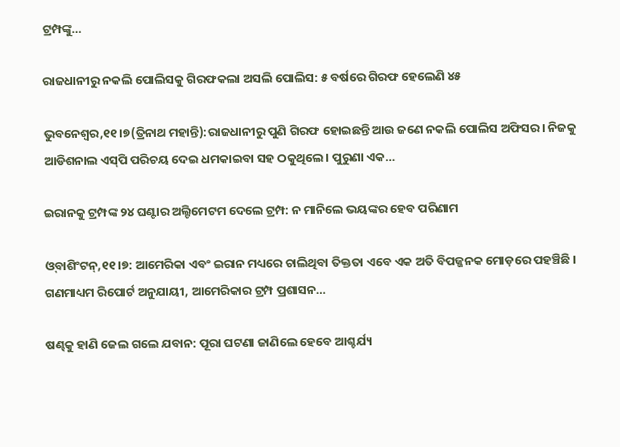ଟ୍ରମ୍ପଙ୍କୁ…

ରାଜଧାନୀରୁ ନକଲି ପୋଲିସକୁ ଗିରଫକଲା ଅସଲି ପୋଲିସ: ୫ ବର୍ଷରେ ଗିରଫ ହେଲେଣି ୪୫

ଭୁବନେଶ୍ୱର,୧୧।୭(ତ୍ରିନାଥ ମହାନ୍ତି):ରାଜଧାନୀରୁ ପୁଣି ଗିରଫ ହୋଇଛନ୍ତି ଆଉ ଜଣେ ନକଲି ପୋଲିସ ଅଫିସର। ନିଜକୁ ଆଡିଶନାଲ ଏସ୍‌ପି ପରିଚୟ ଦେଇ ଧମକାଇବା ସହ ଠକୁଥିଲେ। ପୁରୁଣା ଏକ…

ଇରାନକୁ ଟ୍ରମ୍ପଙ୍କ ୨୪ ଘଣ୍ଟାର ଅଲ୍ଟିମେଟମ ଦେଲେ ଟ୍ରମ୍ପ: ନ ମାନିଲେ ଭୟଙ୍କର ହେବ ପରିଣାମ

ଓ୍‌ବାଶିଂଟନ୍‌,୧୧।୭: ଆମେରିକା ଏବଂ ଇରାନ ମଧ୍ୟରେ ଚାଲିଥିବା ତିକ୍ତତା ଏବେ ଏକ ଅତି ବିପଜ୍ଜନକ ମୋଡ଼ରେ ପହଞ୍ଚିଛି । ଗଣମାଧ୍ୟମ ରିପୋର୍ଟ ଅନୁଯାୟୀ, ଆମେରିକାର ଟ୍ରମ୍ପ ପ୍ରଶାସନ…

ଷଣ୍ଢକୁ ହାଣି ଜେଲ ଗଲେ ଯବାନ: ପୂରା ଘଟଣା ଜାଣିଲେ ହେବେ ଆଶ୍ଚର୍ଯ୍ୟ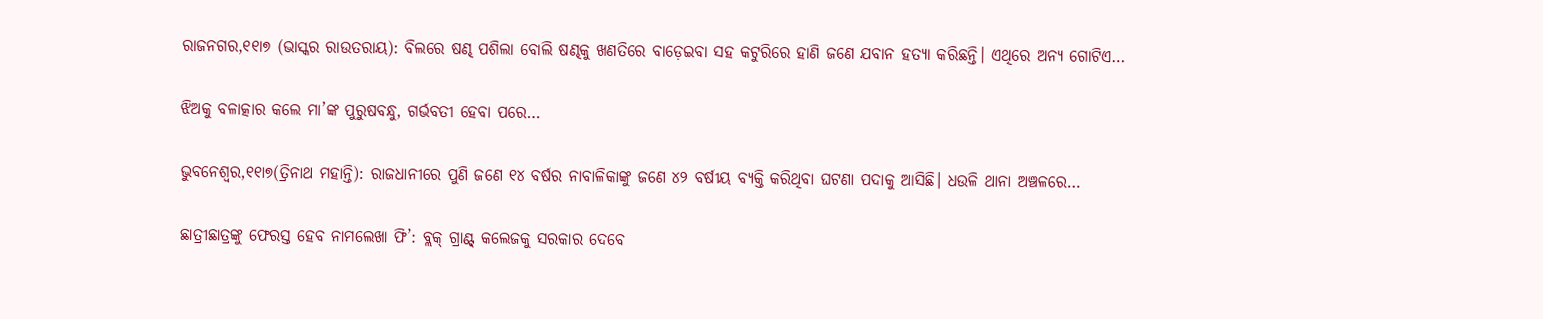ରାଜନଗର,୧୧ା୭ (ଭାସ୍କର ରାଉତରାୟ): ବିଲରେ ଷଣ୍ଢ ପଶିଲା ବୋଲି ଷଣ୍ଢକୁ ଖଣତିରେ ବାଡ଼େଇବା ସହ କଟୁରିରେ ହାଣି ଜଣେ ଯବାନ ହତ୍ୟା କରିଛନ୍ତି। ଏଥିରେ ଅନ୍ୟ ଗୋଟିଏ…

ଝିଅକୁ ବଳାତ୍କାର କଲେ ମା’ଙ୍କ ପୁରୁଷବନ୍ଧୁ, ଗର୍ଭବତୀ ହେବା ପରେ…

ଭୁବନେଶ୍ୱର,୧୧ା୭(ତ୍ରିନାଥ ମହାନ୍ତି): ରାଜଧାନୀରେ ପୁଣି ଜଣେ ୧୪ ବର୍ଷର ନାବାଳିକାଙ୍କୁ ଜଣେ ୪୨ ବର୍ଷୀୟ ବ୍ୟକ୍ତି କରିଥିବା ଘଟଣା ପଦାକୁ ଆସିଛି। ଧଉଳି ଥାନା ଅଞ୍ଚଳରେ…

ଛାତ୍ରୀଛାତ୍ରଙ୍କୁ ଫେରସ୍ତ ହେବ ନାମଲେଖା ଫି’: ବ୍ଲକ୍‌ ଗ୍ରାଣ୍ଟ୍‌ କଲେଜକୁ ସରକାର ଦେବେ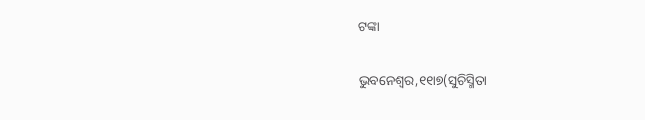ଟଙ୍କା

ଭୁବନେଶ୍ୱର,୧୧ା୭(ସୁଚିସ୍ମିତା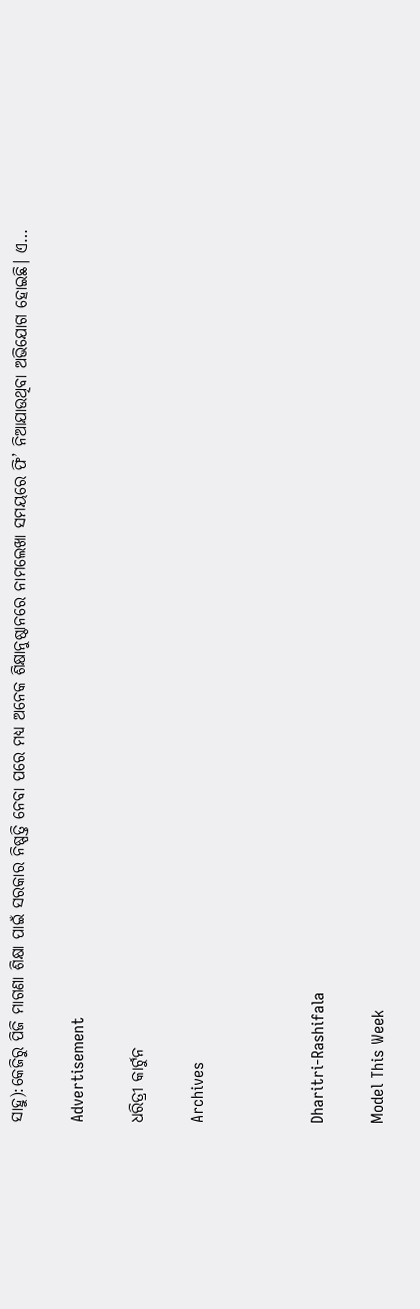ସାହୁ):କେଜିରୁ ପିଜି ମାଗଣା ଶିକ୍ଷା ପାଇଁ ସରକାର ନିଷ୍ପତ୍ତି ନେବା ପରେ ମଧ୍ୟ ଅନେକ ଶିକ୍ଷାନୁଷ୍ଠାନରେ ନାମଲେଖା ସମୟରେ ଫି’ ନିଆଯାଉଥିବା ଅଭିଯୋଗ ହୋଇଛି। ଏ…

Advertisement

ଧରିତ୍ରୀ କାର୍ଟୁନ

Archives



Dharitri-Rashifala

Model This Week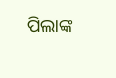ପିଲାଙ୍କ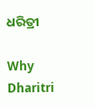ଧରିତ୍ରୀ

Why Dharitri